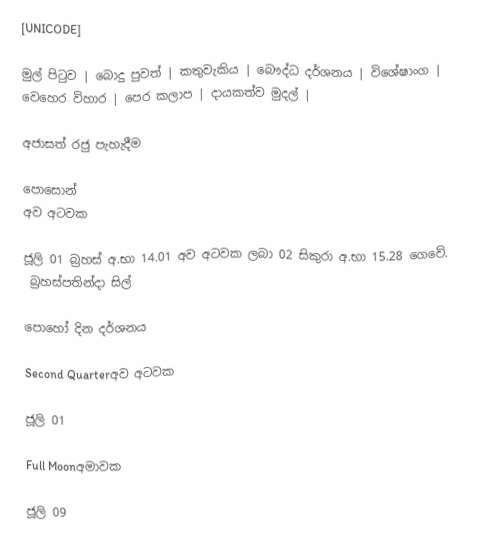[UNICODE]

මුල් පිටුව | බොදු පුවත් | කතුවැකිය | බෞද්ධ දර්ශනය | විශේෂාංග | වෙහෙර විහාර | පෙර කලාප | දායකත්ව මුදල් |

අජාසත් රජු පැහැදීම

පොසොන්
අව අටවක

ජූලි 01 බ්‍රහස් අ.භා 14.01 අව අටවක ලබා 02 සිකුරා අ.භා 15.28 ගෙවේ.
 බ්‍රහස්පතින්දා සිල්

පොහෝ දින දර්ශනය

Second Quarterඅව අටවක

ජූලි 01

Full Moonඅමාවක

ජූලි 09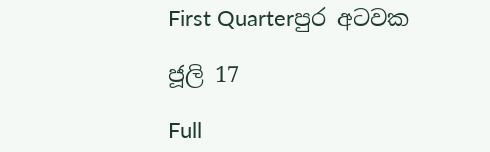First Quarterපුර අටවක

ජූලි 17

Full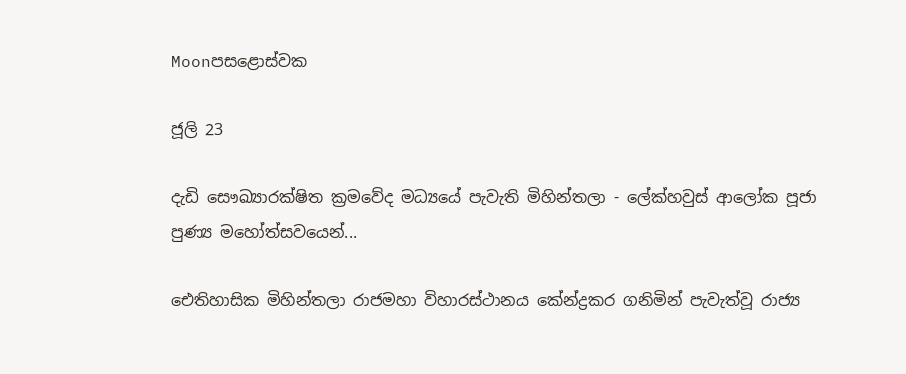Moonපසළොස්වක

ජූලි 23

දැඩි සෞඛ්‍යාරක්ෂිත ක්‍රමවේද මධ්‍යයේ පැවැති මිහින්තලා - ලේක්හවුස් ආලෝක පූජා පුණ්‍ය මහෝත්සවයෙන්...

ඓතිහාසික මිහින්තලා රාජමහා විහාරස්ථානය කේන්ද්‍රකර ගනිමින් පැවැත්වූ රාජ්‍ය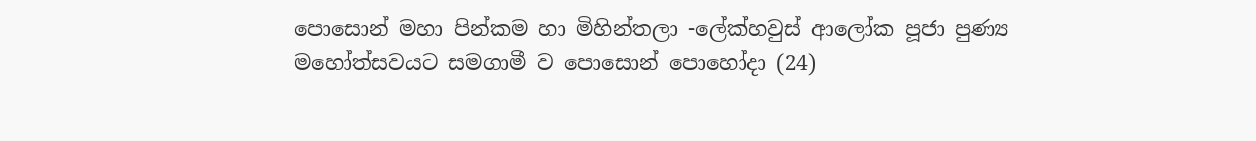පොසොන් මහා පින්කම හා මිහින්තලා -ලේක්හවුස් ආලෝක පූජා පුණ්‍ය මහෝත්සවයට සමගාමී ව පොසොන් පොහෝදා (24)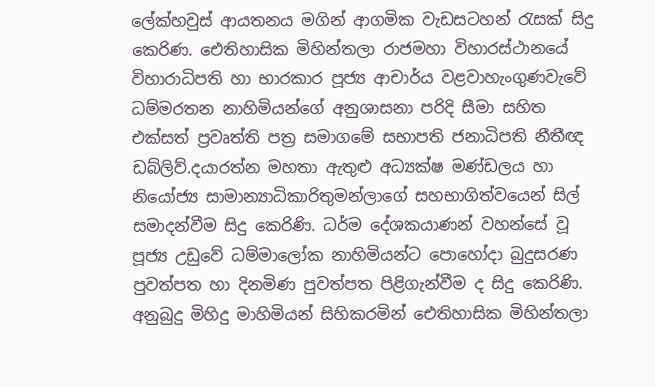ලේක්හවුස් ආයතනය මගින් ආගමික වැඩසටහන් රැසක් සිදු කෙරිණ. ඓතිහාසික මිහින්තලා රාජමහා විහාරස්ථානයේ විහාරාධිපති හා භාරකාර පූජ්‍ය ආචාර්ය වළවාහැංගුණවැවේ ධම්මරතන නාහිමියන්ගේ අනුශාසනා පරිදි සීමා සහිත එක්සත් ප්‍රවෘත්ති පත්‍ර සමාගමේ සභාපති ජනාධිපති නීතීඥ ඩබ්ලිව්.දයාරත්න මහතා ඇතුළු අධ්‍යක්ෂ මණ්ඩලය හා නියෝජ්‍ය සාමාන්‍යාධිකාරිතුමන්ලාගේ සහභාගිත්වයෙන් සිල් සමාදන්වීම සිදු කෙරිණි. ධර්ම දේශකයාණන් වහන්සේ වූ පූජ්‍ය උඩුවේ ධම්මාලෝක නාහිමියන්ට පොහෝදා බුදුසරණ පුවත්පත හා දිනමිණ පුවත්පත පිළිගැන්වීම ද සිදු කෙරිණි. අනුබුදු මිහිදු මාහිමියන් සිහිකරමින් ඓතිහාසික මිහින්තලා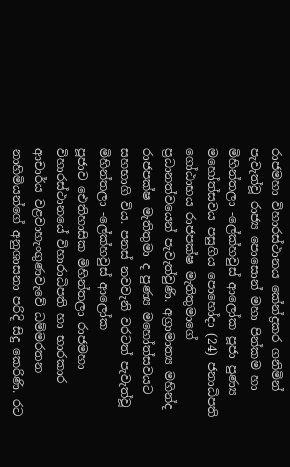රාජමහා විහාරස්ථානය කේන්ද්‍රකර ගනිමින් පැවැත්වූ රාජ්‍ය පොසොන් මහා පින්කම හා මිහින්තලා -ලේක්හවුස් ආලෝක පූජා පුණ්‍ය මහෝත්සවය පසුගිය පොහෝදා (24) ජනාධිපති ගෝඨාභය රාජපක්ෂ මැතිතුමාගේ ප්‍රධානත්වයෙන් පැවැත්වුණි. අග්‍රාමාත්‍ය මහින්ද රාජපක්ෂ මැතිතුමා ද පුණ්‍ය මහෝත්සවයට සහභාගි විය. පනස් නවවැනි වරටත් පැවැත්වූ මිහින්තලා -ලේක්හවුස් ආලෝක පූජාව ‍ඓතිහාසික මිහින්තලා රාජමහා විහාරස්ථානයේ විහාරාධිපති හා භාරකාර ආචාර්ය වළවාහැංගුණවැවේ ධම්මරතන නාහිමියන්ගේ අනුශාසනා පරිදි සිදු කෙරිණි. රට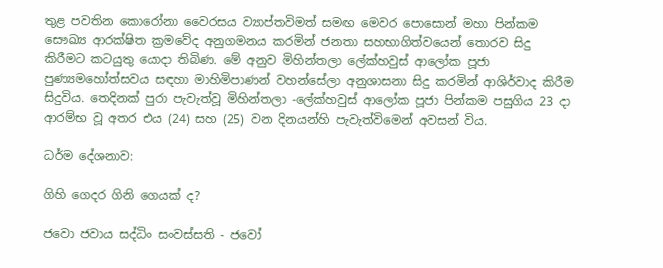තුළ පවතින කොරෝනා වෛරසය ව්‍යාප්තවිමත් සමඟ මෙවර පොසොන් මහා පින්කම සෞඛ්‍ය ආරක්ෂිත ක්‍රමවේද අනුගමනය කරමින් ජනතා සහභාගිත්වයෙන් තොරව සිදු කිරීමට කටයුතු යොදා තිබිණ. මේ අනුව මිහින්තලා ලේක්හවුස් ආලෝක පූජා පුණ්‍යමහෝත්සවය සඳහා මාහිමිපාණන් වහන්සේලා අනුශාසනා සිදු කරමින් ආශිර්වාද කිරීම සිදුවිය. තෙදිනක් පුරා පැවැත්වූ මිහින්තලා -ලේක්හවුස් ආලෝක පූජා පින්කම පසුගිය 23 දා ආරම්භ වූ අතර එය (24) සහ (25) වන දිනයන්හි පැවැත්විමෙන් අවසන් විය.

ධර්ම දේශනාව:

ගිහි ගෙදර ගිනි ගෙයක් ද?

ජවො ජවාය සද්ධිං සංවස්සති - ජවෝ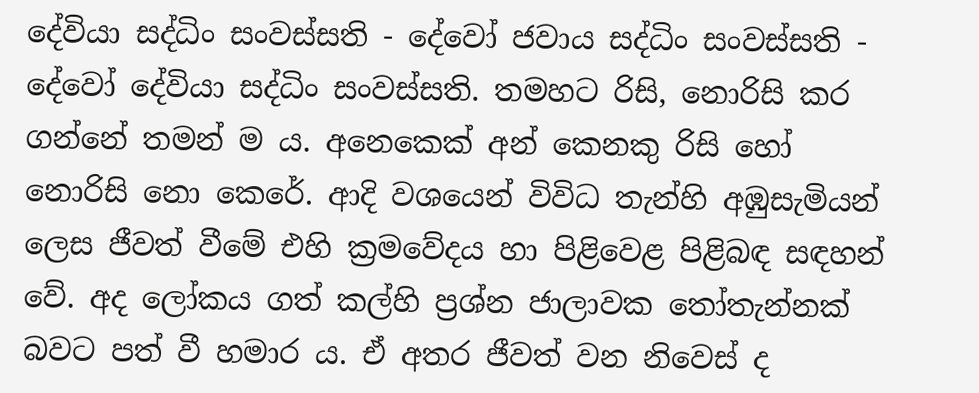දේවියා සද්ධිං සංවස්සති - දේවෝ ජවාය සද්ධිං සංවස්සති - දේවෝ දේවියා සද්ධිං සංවස්සති. තමහට රිසි, නොරිසි කර ගන්නේ තමන් ම ය. අනෙකෙක් අන් කෙනකු රිසි හෝ නොරිසි නො කෙරේ. ආදි වශයෙන් විවිධ තැන්හි අඹුසැමියන් ලෙස ජීවත් වීමේ එහි ක්‍රමවේදය හා පිළිවෙළ පිළිබඳ සඳහන් වේ. අද ලෝකය ගත් කල්හි ප්‍රශ්න ජාලාවක තෝතැන්නක් බවට පත් වී හමාර ය. ඒ අතර ජීවත් වන නිවෙස් ද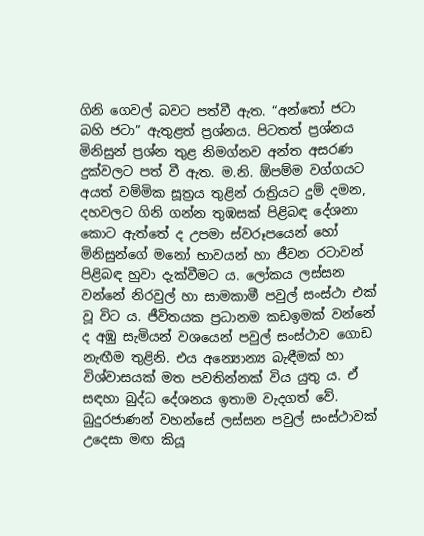ගිනි ගෙවල් බවට පත්වී ඇත. “අන්තෝ ජටා බහි ජටා” ඇතුළත් ප්‍රශ්නය. පිටතත් ප්‍රශ්නය මිනිසුන් ප්‍රශ්න තුළ නිමග්නව අන්ත අසරණ දුක්වලට පත් වී ඇත. ම.නි. ඕපම්ම වග්ගයට අයත් වම්මික සූත්‍රය තුළින් රාත්‍රියට දුම් දමන, දහවලට ගිනි ගන්න තුඹසක් පිළිබඳ දේශනා කොට ඇත්තේ ද උපමා ස්වරූපයෙන් හෝ මිනිසුන්ගේ මනෝ භාවයන් හා ජීවන රටාවන් පිළිබඳ හුවා දැක්වීමට ය. ලෝකය ලස්සන වන්නේ නිරවුල් හා සාමකාමී පවුල් සංස්ථා එක් වූ විට ය. ජීවිතයක ප්‍රධානම කඩඉමක් වන්නේ ද අඹු සැමියන් වශයෙන් පවුල් සංස්ථාව ගොඩ නැඟීම තුළිනි. එය අන්‍යොන්‍ය බැඳීමක් හා විශ්වාසයක් මත පවතින්නක් විය යුතු ය. ඒ සඳහා බුද්ධ දේශනය ඉතාම වැදගත් වේ. බුදුරජාණන් වහන්සේ ලස්සන පවුල් සංස්ථාවක් උදෙසා මඟ කියූ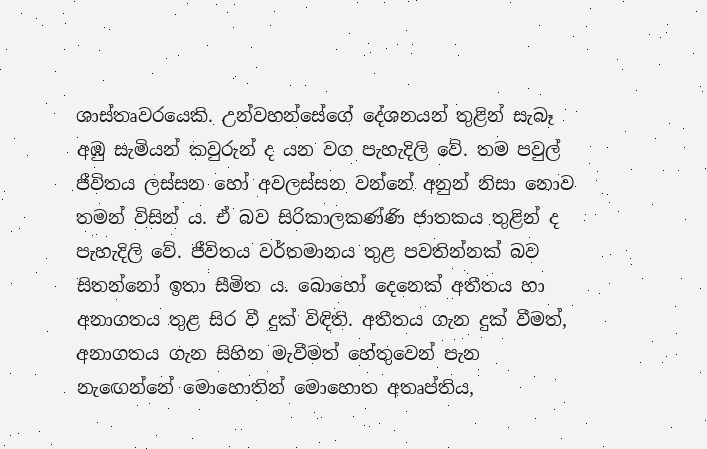ශාස්තෘවරයෙකි. උන්වහන්සේගේ දේශනයන් තුළින් සැබෑ අඹු සැමියන් කවුරුන් ද යන වග පැහැදිලි වේ. තම පවුල් ජීවිතය ලස්සන හෝ අවලස්සන වන්නේ අනුන් නිසා නොව තමන් විසින් ය. ඒ බව සිරිකාලකණ්ණි ජාතකය තුළින් ද පැහැදිලි වේ. ජීවිතය වර්තමානය තුළ පවතින්නක් බව සිතන්නෝ ඉතා සීමිත ය. බොහෝ දෙනෙක් අතීතය හා අනාගතය තුළ සිර වී දුක් විඳිති. අතීතය ගැන දුක් වීමත්, අනාගතය ගැන සිහින මැවීමත් හේතුවෙන් පැන නැඟෙන්නේ මොහොතින් මොහොත අතෘප්තිය,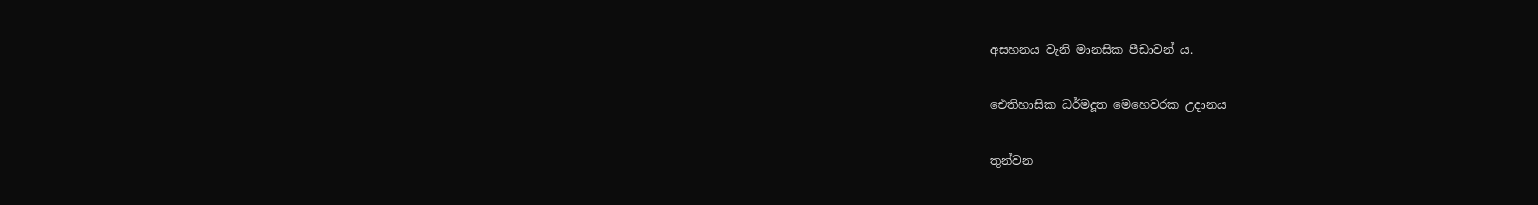අසහනය වැනි මානසික පීඩාවන් ය.

ඓතිහාසික ධර්මදූත මෙහෙවරක උදානය

තුන්වන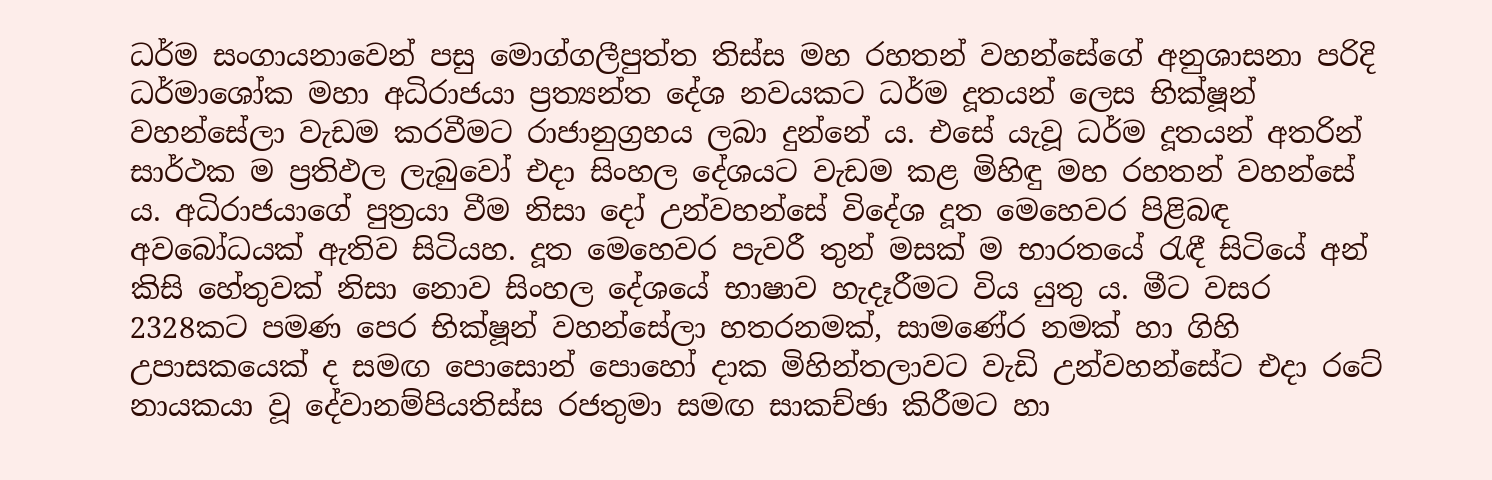ධර්ම සංගායනාවෙන් පසු මොග්ගලීපුත්ත තිස්ස මහ රහතන් වහන්සේගේ අනුශාසනා පරිදි ධර්මාශෝක මහා අධිරාජයා ප්‍රත්‍යන්ත දේශ නවයකට ධර්ම දූතයන් ලෙස භික්ෂූන් වහන්සේලා වැඩම කරවීමට රාජානුග්‍රහය ලබා දුන්නේ ය. එසේ යැවූ ධර්ම දූතයන් අතරින් සාර්ථක ම ප්‍රතිඵල ලැබුවෝ එදා සිංහල දේශයට වැඩම කළ මිහිඳු මහ රහතන් වහන්සේ ය. අධිරාජයාගේ පුත්‍රයා වීම නිසා දෝ උන්වහන්සේ විදේශ දූත මෙහෙවර පිළිබඳ අවබෝධයක් ඇතිව සිටියහ. දූත මෙහෙවර පැවරී තුන් මසක් ම භාරතයේ රැඳී සිටියේ අන් කිසි හේතුවක් නිසා නොව සිංහල දේශයේ භාෂාව හැදෑරීමට විය යුතු ය. මීට වසර 2328කට පමණ පෙර භික්ෂූන් වහන්සේලා හතරනමක්, සාමණේර නමක් හා ගිහි උපාසකයෙක් ද සමඟ පොසොන් පොහෝ දාක මිහින්තලාවට වැඩි උන්වහන්සේට එදා රටේ නායකයා වූ දේවානම්පියතිස්ස රජතුමා සමඟ සාකච්ඡා කිරීමට හා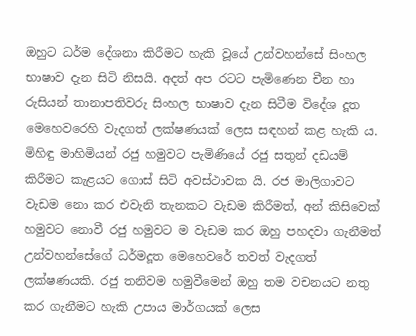ඔහුට ධර්ම දේශනා කිරීමට හැකි වූයේ උන්වහන්සේ සිංහල භාෂාව දැන සිටි නිසයි. අදත් අප රටට පැමිණෙන චීන හා රුසියන් තානාපතිවරු සිංහල භාෂාව දැන සිටීම විදේශ දූත මෙහෙවරෙහි වැදගත් ලක්ෂණයක් ලෙස සඳහන් කළ හැකි ය. මිහිඳු මාහිමියන් රජු හමුවට පැමිණියේ රජු සතුන් දඩයම් කිරීමට කැළයට ගොස් සිටි අවස්ථාවක යි. රජ මාලිගාවට වැඩම නො කර එවැනි තැනකට වැඩම කිරීමත්, අන් කිසිවෙක් හමුවට නොවී රජු හමුවට ම වැඩම කර ඔහු පහදවා ගැනීමත් උන්වහන්සේගේ ධර්මදූත මෙහෙවරේ තවත් වැදගත් ලක්ෂණයකි. රජු තනිවම හමුවීමෙන් ඔහු තම වචනයට නතු කර ගැනීමට හැකි උපාය මාර්ගයක් ලෙස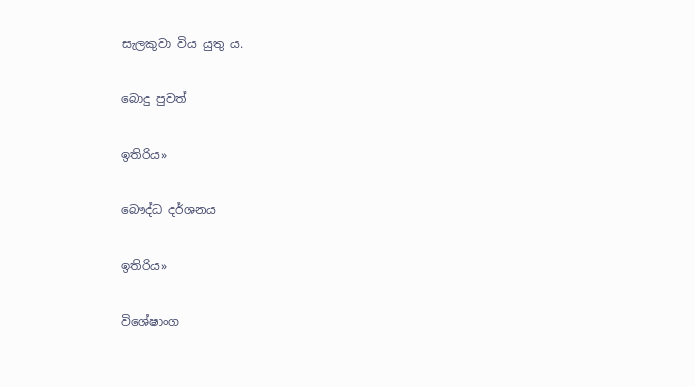සැලකුවා විය යුතු ය.

බොදු පුවත්

ඉතිරිය»

බෞද්ධ දර්ශනය

ඉතිරිය»

විශේෂාංග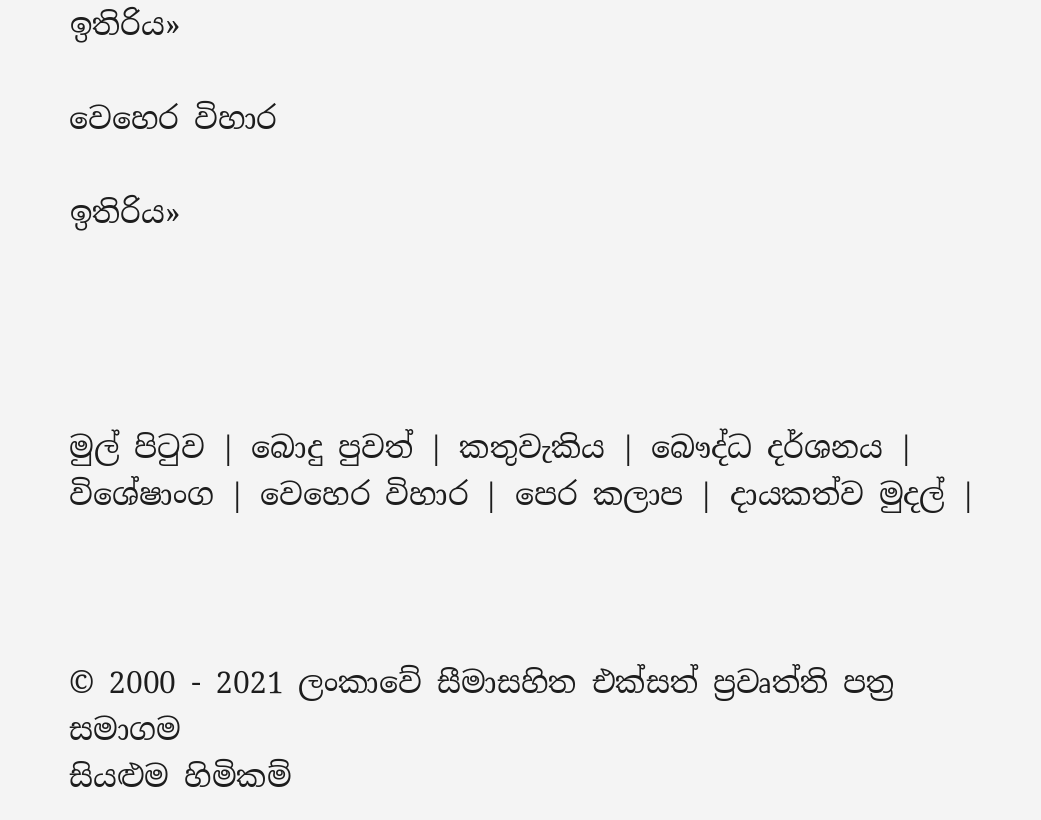ඉතිරිය»

වෙහෙර විහාර

ඉතිරිය»




මුල් පිටුව | බොදු පුවත් | කතුවැකිය | බෞද්ධ දර්ශනය | විශේෂාංග | වෙහෙර විහාර | පෙර කලාප | දායකත්ව මුදල් |



© 2000 - 2021 ලංකාවේ සීමාසහිත එක්සත් ප්‍රවෘත්ති පත්‍ර සමාගම
සියළුම හිමිකම්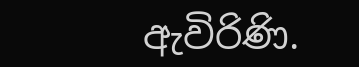ඇවිරිණි.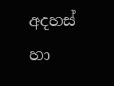අදහස් හා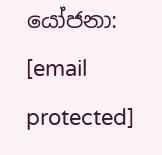යෝජනා: [email protected]